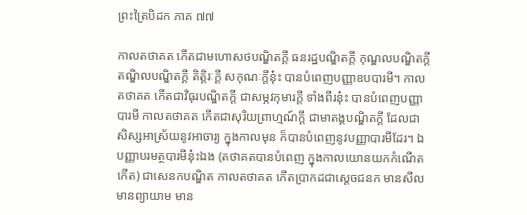ព្រះត្រៃបិដក ភាគ ៧៧

កាលតថាគត កើតជាមហោសថបណ្ឌិតក្តី ធនរដ្ឋបណ្ឌិតក្តី កុណ្ឌលបណ្ឌិតក្តី តណ្ឌិលបណ្ឌិតក្តី តិត្តិរៈក្តី សកុណៈក្តីនុ៎ះ បានបំពេញបញ្ញាឧបបារមី។ កាលតថាគត កើតជាវិធុរបណ្ឌិតក្តី ជាសម្ភវកុមារក្តី ទាំងពីរនុ៎ះ បានបំពេញបញ្ញាបារមី កាលតថាគត កើតជាសុរិយព្រាហ្មណ៍ក្តី ជាមាតង្គបណ្ឌិតក្តី ដែលជាសិស្សអាស្រ័យនូវអាចារ្យ ក្នុងកាលមុន ក៏បានបំពេញនូវបញ្ញាបារមីដែរ។ ឯបញ្ញាបរមត្ថបារមីនុ៎ះឯង (តថាគតបានបំពេញ ក្នុងកាលយោនយកកំណើតកើត) ជាសេនកបណ្ឌិត កាលតថាគត កើតប្រាកដជាស្តេចជនក មានសីល មានព្យាយាម មាន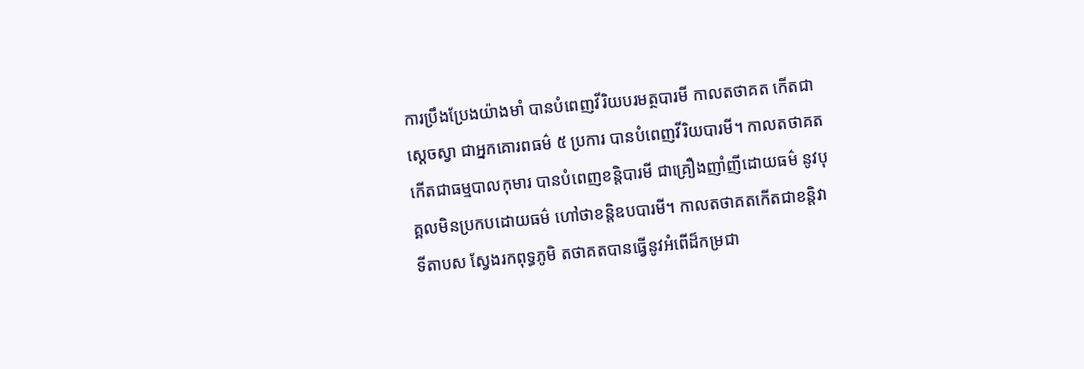ការប្រឹងប្រែងយ៉ាងមាំ បានបំពេញវីរិយបរមត្ថបារមី កាលតថាគត កើតជាស្តេចស្វា ជាអ្នកគោរពធម៌ ៥ ប្រការ បានបំពេញវីរិយបារមី។ កាលតថាគត កើតជាធម្មបាលកុមារ បានបំពេញខន្តិបារមី ជាគ្រឿងញាំញីដោយធម៌ នូវបុគ្គលមិនប្រកបដោយធម៌ ហៅថាខន្តិឧបបារមី។ កាលតថាគតកើតជាខន្តិវាទីតាបស ស្វែងរកពុទ្ធភូមិ តថាគតបានធ្វើនូវអំពើដ៏កម្រជា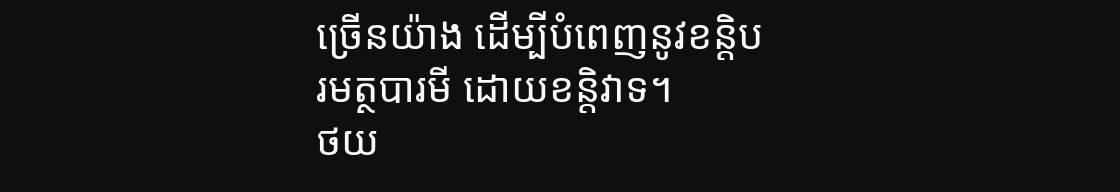ច្រើនយ៉ាង ដើម្បីបំពេញនូវខន្តិបរមត្ថបារមី ដោយខន្តិវាទ។
ថយ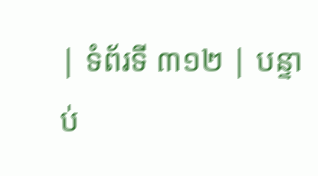| ទំព័រទី ៣១២ | បន្ទាប់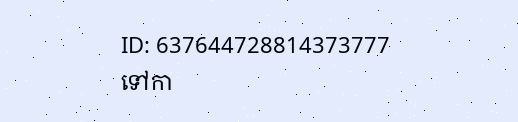ID: 637644728814373777
ទៅកា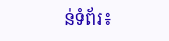ន់ទំព័រ៖